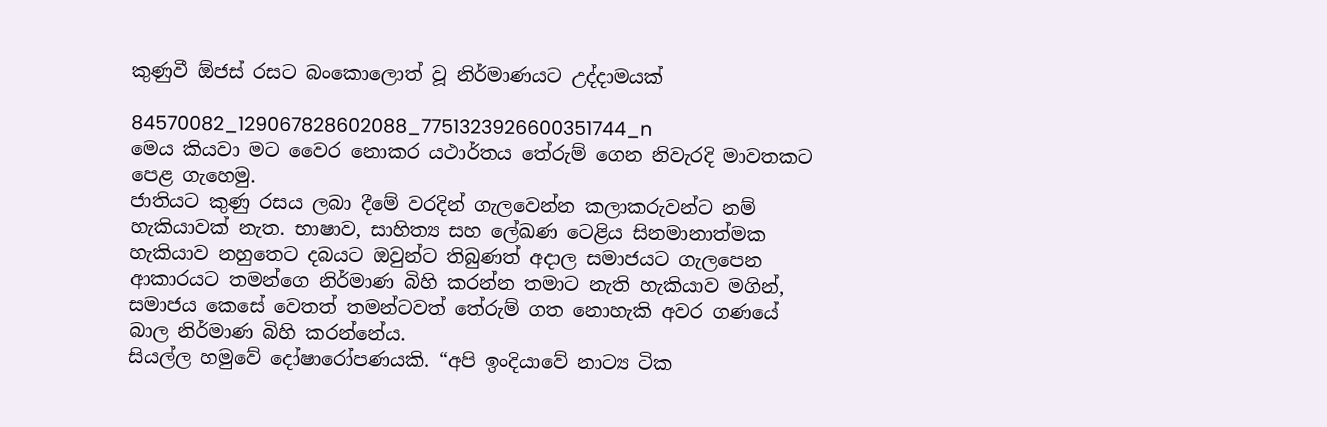කුණුවී ඕජස් රසට බංකොලොත් වූ නිර්මාණයට උද්දාමයක්

84570082_129067828602088_7751323926600351744_n
මෙය කියවා මට වෛර නොකර යථාර්තය තේරුම් ගෙන නිවැරදි මාවතකට පෙළ ගැහෙමු.
ජාතියට කුණු රසය ලබා දීමේ වරදින් ගැලවෙන්න කලාකරුවන්ට නම් හැකියාවක් නැත. භාෂාව, සාහිත්‍ය සහ ලේඛණ ටෙළිය සිනමානාත්මක හැකියාව නහුතෙට දබයට ඔවුන්ට තිබුණත් අදාල සමාජයට ගැලපෙන ආකාරයට තමන්ගෙ නිර්මාණ බිහි කරන්න තමාට නැති හැකියාව මගින්, සමාජය කෙසේ වෙතත් තමන්ටවත් තේරුම් ගත නොහැකි අවර ගණයේ බාල නිර්මාණ බිහි කරන්නේය.
සියල්ල හමුවේ දෝෂාරෝපණයකි. “අපි ඉංදියාවේ නාට්‍ය ටික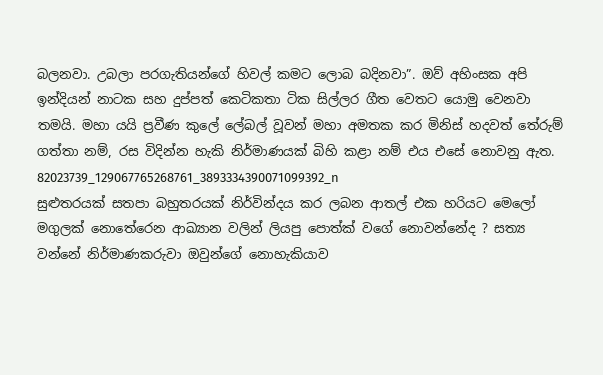බලනවා. උබලා පරගැතියන්ගේ හිවල් කමට ලොබ බදිනවා”. ඔව් අහිංසක අපි ඉන්දියන් නාටක සහ දුප්පත් කෙටිකතා ටික සිල්ලර ගීත වෙතට යොමු වෙනවා තමයි. මහා යයි ප්‍රවීණ කුලේ ලේබල් වූවන් මහා අමතක කර මිනිස් හදවත් තේරුම් ගත්තා නම්, රස විදින්න හැකි නිර්මාණයක් බිහි කළා නම් එය එසේ නොවනු ඇත.
82023739_129067765268761_3893334390071099392_n
සුළුතරයක් සතපා බහුතරයක් නිර්වින්දය කර ලබන ආතල් එක හරියට මෙලෝ මගුලක් නොතේරෙන ආඛ්‍යාන වලින් ලියපු පොත්ක් වගේ නොවන්නේද ? සත්‍ය වන්නේ නිර්මාණකරුවා ඔවුන්ගේ නොහැකියාව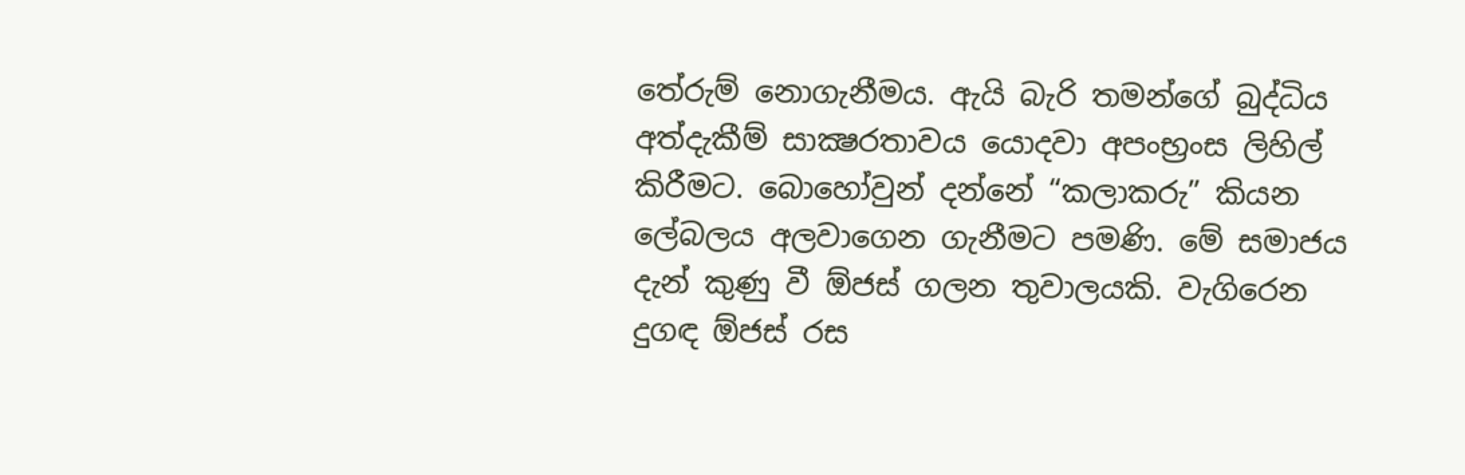තේරුම් නොගැනීමය. ඇයි බැරි තමන්ගේ බුද්ධිය අත්දැකීම් සාක්‍ෂරතාවය යොදවා අපංභ්‍රංස ලිහිල් කිරීමට. බොහෝවුන් දන්නේ “කලාකරු” කියන ලේබලය අලවාගෙන ගැනීමට පමණි. මේ සමාජය දැන් කුණු වී ඕජස් ගලන තුවාලයකි. වැගිරෙන දුගඳ ඕජස් රස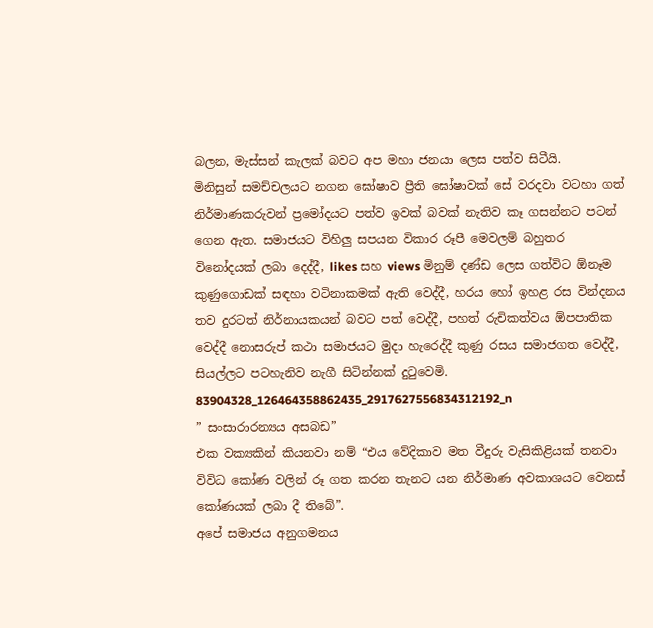බලන, මැස්සන් කැලක් බවට අප මහා ජනයා ලෙස පත්ව සිටීයි.
මිනිසුන් සමච්චලයට නගන ඝෝෂාව ප්‍රීති ඝෝෂාවක් සේ වරදවා වටහා ගත් නිර්මාණකරුවන් ප්‍රමෝදයට පත්ව ඉවක් බවක් නැතිව කෑ ගසන්නට පටන් ගෙන ඇත. සමාජයට විහිලු සපයන විකාර රූපී මෙවලම් බහුතර විනෝදයක් ලබා දෙද්දී, likes සහ views මිනුම් දණ්ඩ ලෙස ගත්විට ඕනෑම කුණුගොඩක් සඳහා වටිනාකමක් ඇති වෙද්දී, හරය හෝ ඉහළ රස වින්දනය තව දුරටත් නිර්නායකයන් බවට පත් වෙද්දී, පහත් රුචිකත්වය ඕපපාතික වෙද්දී නොසරුප් කථා සමාජයට මුදා හැරෙද්දී කුණු රසය සමාජගත වෙද්දී, සියල්ලට පටහැනිව නැගී සිටින්නක් දුටුවෙමි.
83904328_126464358862435_2917627556834312192_n
” සංසාරාරන්‍යය අසබඩ”
එක වක්‍යකින් කියනවා නම් “එය වේදිකාව මත වීදුරු වැසිකිළියක් තනවා විවිධ කෝණ වලින් රූ ගත කරන තැනට යන නිර්මාණ අවකාශයට වෙනස් කෝණයක් ලබා දී තිබේ”.
අපේ සමාජය අනුගමනය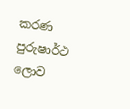කරණ පුරුෂාර්ථ ලොව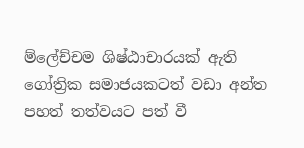ම්ලේච්චම ශිෂ්ඨාචාරයක් ඇති ගෝත්‍රික සමාජයකටත් වඩා අන්ත පහත් තත්වයට පත් වී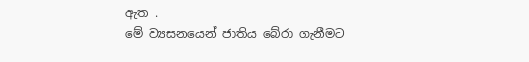ඇත .
මේ ව්‍යසනයෙන් ජාතිය බේරා ගැනීමට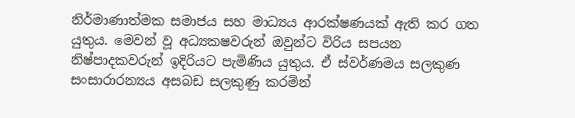නිර්මාණාත්මක සමාජය සහ මාධ්‍යය ආරක්ෂණයක් ඇති කර ගත යුතුය. මෙවන් වූ අධ්‍යකෂවරුන් ඔවුන්ට විරිය සපයන නිෂ්පාදකවරුන් ඉදිරියට පැමිණිය යුතුය. ඒ ස්වර්ණමය සලකුණ සංසාරාරන්‍යය අසබඩ සලකුණු කරමින්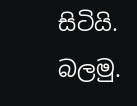සිටියි.
බලමු.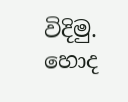විදිමු. හොද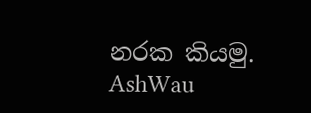නරක කියමු.
AshWau